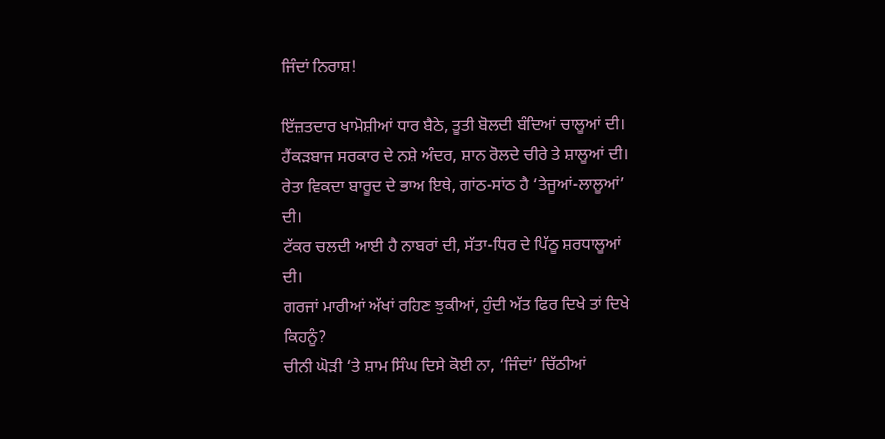ਜਿੰਦਾਂ ਨਿਰਾਸ਼!

ਇੱਜ਼ਤਦਾਰ ਖਾਮੋਸ਼ੀਆਂ ਧਾਰ ਬੈਠੇ, ਤੂਤੀ ਬੋਲਦੀ ਬੰਦਿਆਂ ਚਾਲੂਆਂ ਦੀ।
ਹੈਂਕੜਬਾਜ ਸਰਕਾਰ ਦੇ ਨਸ਼ੇ ਅੰਦਰ, ਸ਼ਾਨ ਰੋਲਦੇ ਚੀਰੇ ਤੇ ਸ਼ਾਲੂਆਂ ਦੀ।
ਰੇਤਾ ਵਿਕਦਾ ਬਾਰੂਦ ਦੇ ਭਾਅ ਇਥੇ, ਗਾਂਠ-ਸਾਂਠ ਹੈ ‘ਤੇਜੂਆਂ-ਲਾਲੂਆਂ’ ਦੀ।
ਟੱਕਰ ਚਲਦੀ ਆਈ ਹੈ ਨਾਬਰਾਂ ਦੀ, ਸੱਤਾ-ਧਿਰ ਦੇ ਪਿੱਠੂ ਸ਼ਰਧਾਲੂਆਂ ਦੀ।
ਗਰਜਾਂ ਮਾਰੀਆਂ ਅੱਖਾਂ ਰਹਿਣ ਝੁਕੀਆਂ, ਹੁੰਦੀ ਅੱਤ ਫਿਰ ਦਿਖੇ ਤਾਂ ਦਿਖੇ ਕਿਹਨੂੰ?
ਚੀਨੀ ਘੋੜੀ ‘ਤੇ ਸ਼ਾਮ ਸਿੰਘ ਦਿਸੇ ਕੋਈ ਨਾ, ‘ਜਿੰਦਾਂ’ ਚਿੱਠੀਆਂ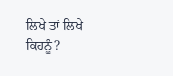ਲਿਖੇ ਤਾਂ ਲਿਖੇ ਕਿਹਨੂੰ?